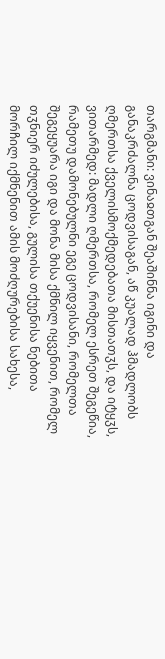თარგმანი: ვინაჲთგან შეაშინნა იგინი და განაკრძალნა ცოდვისაგან, აწ კუალად ჰმადლობს ღმერთსა ქველისმოქმედებათა მისთათჳს, და იტყჳს, ვითარმედ: მადლი ღმერთსა, რომელ ესრეთ შეგეწია, რამეთუ დამონებულნი ეგე ცოდვისანი, რომელთა შეგეყუარა იგი და მონა მისა ქმნილ იყვენით, რომელ თჳნიერ იძულებისა, გულისა თქუენისა ნებითა მორჩილ იქმნენით ამის მოძღურებისა სახესა,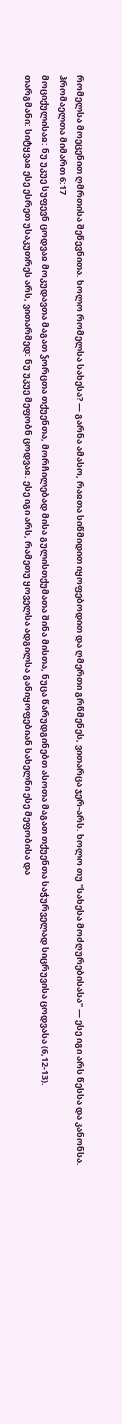რომელსა მოეცენით ღმრთისა შეწევნითა. ხოლო რომელსა სახესა? — გარნა ამასო, რაჲთა სიწმიდით იყოფებოდით და ღმერთი გრწმენეს, ვითარცა ჯერ-არს. ხოლო თუ "სახესა მოძღურებისასა" — ესე იგი არს წესსა და კანონსა.
ჰრომაელთა მიმართ 6:17
მოციქულისაჲ: ნუ უკუე სუფევნ ცოდვაჲ მოკუდავთა მაგათ ჴორცთა თქუენთა, მორჩილებად მისა გულისთქუმათა შინა მისთა, ნუცა წარუდგინებთ ასოთა მაგათ თქუენთა საჭურველად სიცრუვისა ცოდვასა (6,12-13).
თარგმანი: სიტყვაჲ ესე ესრეთ უსაკუთრეს არს, ვითარმედ: ნუ უკუე მეფობნ ცოდვაჲ. ესე იგი არს, რამეთუ ყოველსა ადგილსა განიყოფებიან სახელნი ესე მეფობისა და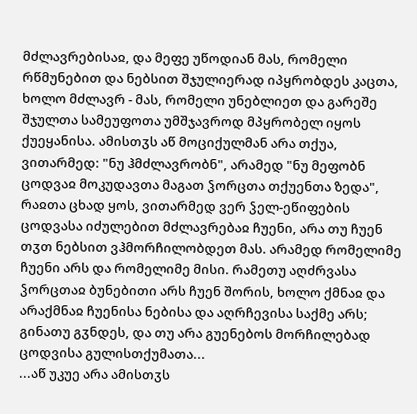მძლავრებისაჲ, და მეფე უწოდიან მას, რომელი რწმუნებით და ნებსით შჯულიერად იპყრობდეს კაცთა, ხოლო მძლავრ - მას, რომელი უნებლიეთ და გარეშე შჯულთა სამეუფოთა უმშჯავროდ მპყრობელ იყოს ქუეყანისა. ამისთჳს აწ მოციქულმან არა თქუა, ვითარმედ: "ნუ ჰმძლავრობნ", არამედ "ნუ მეფობნ ცოდვაჲ მოკუდავთა მაგათ ჴორცთა თქუენთა ზედა", რაჲთა ცხად ყოს, ვითარმედ ვერ ჴელ-ეწიფების ცოდვასა იძულებით მძლავრებაჲ ჩუენი, არა თუ ჩუენ თჳთ ნებსით ვჰმორჩილობდეთ მას. არამედ რომელიმე ჩუენი არს და რომელიმე მისი. რამეთუ აღძრვასა ჴორცთაჲ ბუნებითი არს ჩუენ შორის, ხოლო ქმნაჲ და არაქმნაჲ ჩუენისა ნებისა და აღრჩევისა საქმე არს; გინათუ გჳნდეს, და თუ არა გუენებოს მორჩილებად ცოდვისა გულისთქუმათა...
...აწ უკუე არა ამისთჳს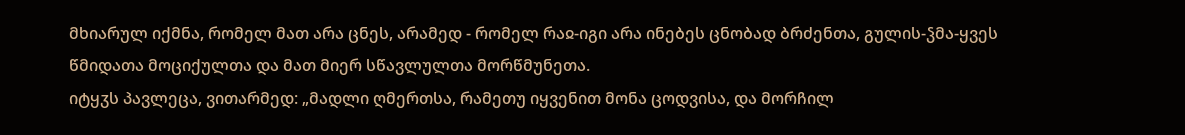მხიარულ იქმნა, რომელ მათ არა ცნეს, არამედ - რომელ რაჲ-იგი არა ინებეს ცნობად ბრძენთა, გულის-ჴმა-ყვეს წმიდათა მოციქულთა და მათ მიერ სწავლულთა მორწმუნეთა.
იტყჳს პავლეცა, ვითარმედ: „მადლი ღმერთსა, რამეთუ იყვენით მონა ცოდვისა, და მორჩილ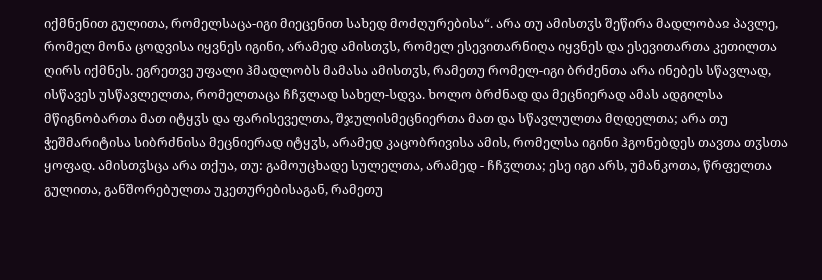იქმნენით გულითა, რომელსაცა-იგი მიეცენით სახედ მოძღურებისა“. არა თუ ამისთჳს შეწირა მადლობაჲ პავლე, რომელ მონა ცოდვისა იყვნეს იგინი, არამედ ამისთჳს, რომელ ესევითარნიღა იყვნეს და ესევითართა კეთილთა ღირს იქმნეს. ეგრეთვე უფალი ჰმადლობს მამასა ამისთჳს, რამეთუ რომელ-იგი ბრძენთა არა ინებეს სწავლად, ისწავეს უსწავლელთა, რომელთაცა ჩჩჳლად სახელ-სდვა. ხოლო ბრძნად და მეცნიერად ამას ადგილსა მწიგნობართა მათ იტყჳს და ფარისეველთა, შჯულისმეცნიერთა მათ და სწავლულთა მღდელთა; არა თუ ჭეშმარიტისა სიბრძნისა მეცნიერად იტყჳს, არამედ კაცობრივისა ამის, რომელსა იგინი ჰგონებდეს თავთა თჳსთა ყოფად. ამისთჳსცა არა თქუა, თუ: გამოუცხადე სულელთა, არამედ - ჩჩჳლთა; ესე იგი არს, უმანკოთა, წრფელთა გულითა, განშორებულთა უკეთურებისაგან, რამეთუ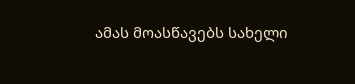ამას მოასწავებს სახელი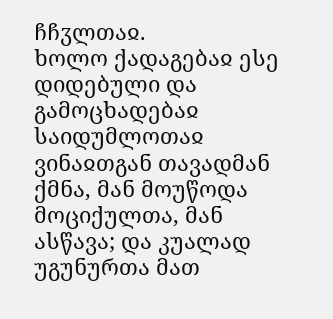ჩჩჳლთაჲ.
ხოლო ქადაგებაჲ ესე დიდებული და გამოცხადებაჲ საიდუმლოთაჲ ვინაჲთგან თავადმან ქმნა, მან მოუწოდა მოციქულთა, მან ასწავა; და კუალად უგუნურთა მათ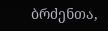ბრძენთა,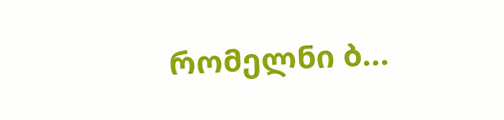რომელნი ბ...